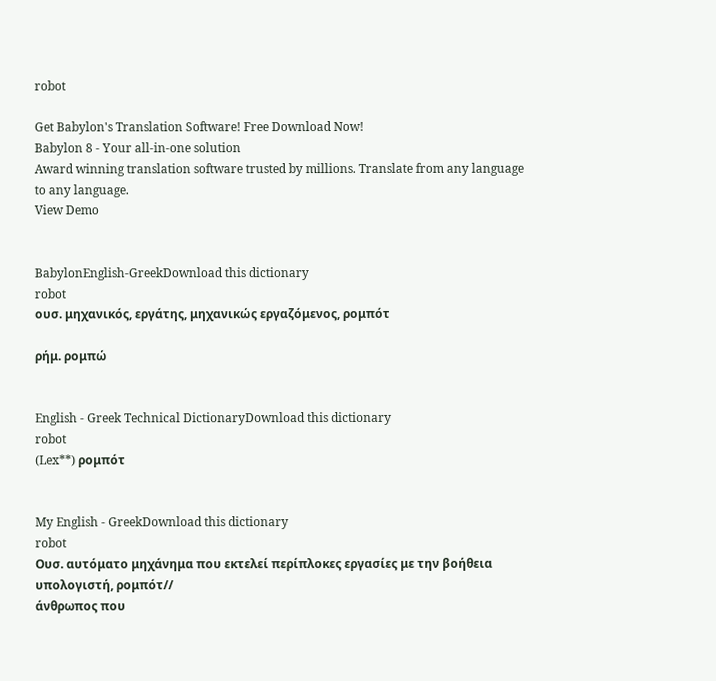robot

Get Babylon's Translation Software! Free Download Now!
Babylon 8 - Your all-in-one solution
Award winning translation software trusted by millions. Translate from any language to any language.
View Demo


BabylonEnglish-GreekDownload this dictionary
robot
ουσ. μηχανικός, εργάτης, μηχανικώς εργαζόμενος, ρομπότ

ρήμ. ρομπώ


English - Greek Technical DictionaryDownload this dictionary
robot
(Lex**) ρομπότ


My English - GreekDownload this dictionary
robot
Ουσ. αυτόματο μηχάνημα που εκτελεί περίπλοκες εργασίες με την βοήθεια υπολογιστή, ρομπότ//
άνθρωπος που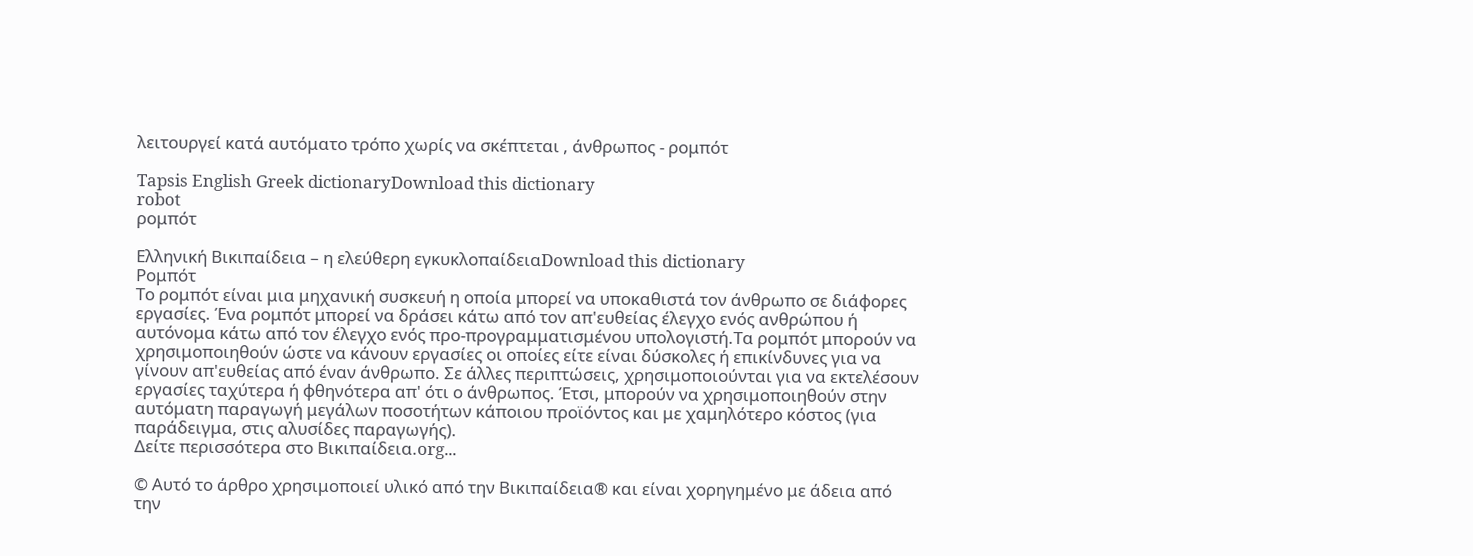λειτουργεί κατά αυτόματο τρόπο χωρίς να σκέπτεται , άνθρωπος - ρομπότ

Tapsis English Greek dictionaryDownload this dictionary
robot
ρομπότ

Ελληνική Βικιπαίδεια – η ελεύθερη εγκυκλοπαίδειαDownload this dictionary
Ρομπότ
Το ρομπότ είναι μια μηχανική συσκευή η οποία μπορεί να υποκαθιστά τον άνθρωπο σε διάφορες εργασίες. Ένα ρομπότ μπορεί να δράσει κάτω από τον απ'ευθείας έλεγχο ενός ανθρώπου ή αυτόνομα κάτω από τον έλεγχο ενός προ-προγραμματισμένου υπολογιστή.Τα ρομπότ μπορούν να χρησιμοποιηθούν ώστε να κάνουν εργασίες οι οποίες είτε είναι δύσκολες ή επικίνδυνες για να γίνουν απ'ευθείας από έναν άνθρωπο. Σε άλλες περιπτώσεις, χρησιμοποιούνται για να εκτελέσουν εργασίες ταχύτερα ή φθηνότερα απ' ότι ο άνθρωπος. Έτσι, μπορούν να χρησιμοποιηθούν στην αυτόματη παραγωγή μεγάλων ποσοτήτων κάποιου προϊόντος και με χαμηλότερο κόστος (για παράδειγμα, στις αλυσίδες παραγωγής).
Δείτε περισσότερα στο Βικιπαίδεια.org...

© Αυτό το άρθρο χρησιμοποιεί υλικό από την Βικιπαίδεια® και είναι χορηγημένο με άδεια από την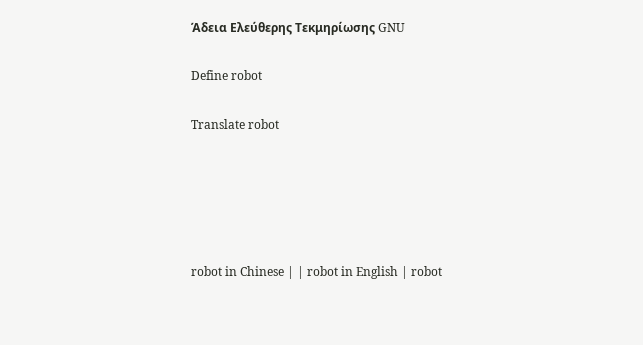Άδεια Ελεύθερης Τεκμηρίωσης GNU

Define robot

Translate robot





robot in Chinese | | robot in English | robot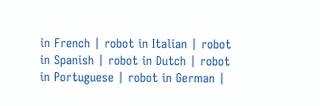in French | robot in Italian | robot in Spanish | robot in Dutch | robot in Portuguese | robot in German |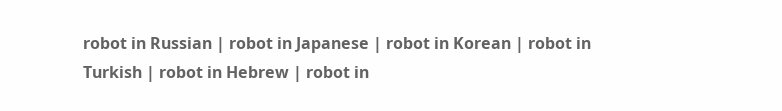robot in Russian | robot in Japanese | robot in Korean | robot in Turkish | robot in Hebrew | robot in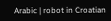Arabic | robot in Croatian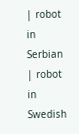| robot in Serbian | robot in Swedish